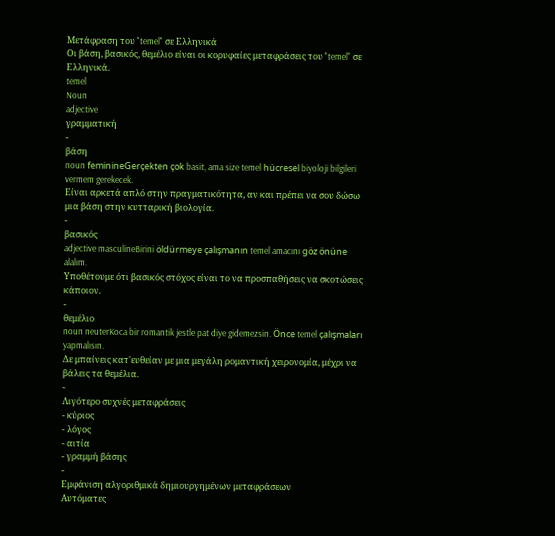Μετάφραση του "temel" σε Ελληνικά
Οι βάση, βασικός, θεμέλιο είναι οι κορυφαίες μεταφράσεις του "temel" σε Ελληνικά.
temel
Noun
adjective
γραμματική
-
βάση
noun feminineGerçekten çok basit, ama size temel hücresel biyoloji bilgileri vermem gerekecek.
Είναι αρκετά απλό στην πραγματικότητα, αν και πρέπει να σου δώσω μια βάση στην κυτταρική βιολογία.
-
βασικός
adjective masculineBirini öldürmeye çalışmanın temel amacını göz önüne alalım.
Υποθέτουμε ότι βασικός στόχος είναι το να προσπαθήσεις να σκοτώσεις κάποιον.
-
θεμέλιο
noun neuterKoca bir romantik jestle pat diye gidemezsin. Önce temel çalışmaları yapmalısın.
Δε μπαίνεις κατ'ευθείαν με μια μεγάλη ρομαντική χειρονομία, μέχρι να βάλεις τα θεμέλια.
-
Λιγότερο συχνές μεταφράσεις
- κύριος
- λόγος
- αιτία
- γραμμή βάσης
-
Εμφάνιση αλγοριθμικά δημιουργημένων μεταφράσεων
Αυτόματες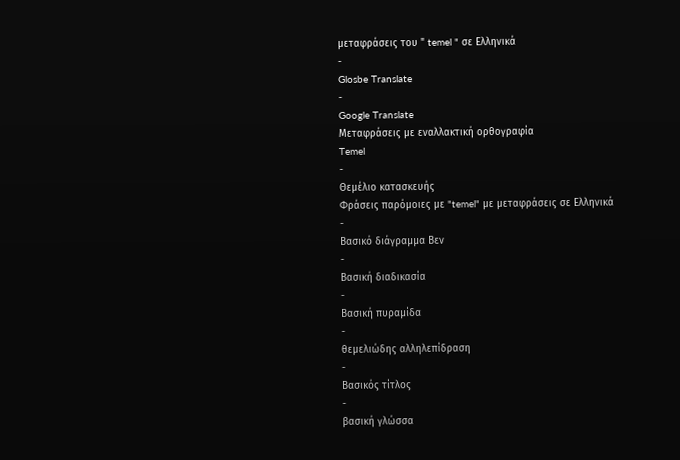μεταφράσεις του " temel " σε Ελληνικά
-
Glosbe Translate
-
Google Translate
Μεταφράσεις με εναλλακτική ορθογραφία
Temel
-
Θεμέλιο κατασκευής
Φράσεις παρόμοιες με "temel" με μεταφράσεις σε Ελληνικά
-
Βασικό διάγραμμα Βεν
-
Βασική διαδικασία
-
Βασική πυραμίδα
-
θεμελιώδης αλληλεπίδραση
-
Βασικός τίτλος
-
βασική γλώσσα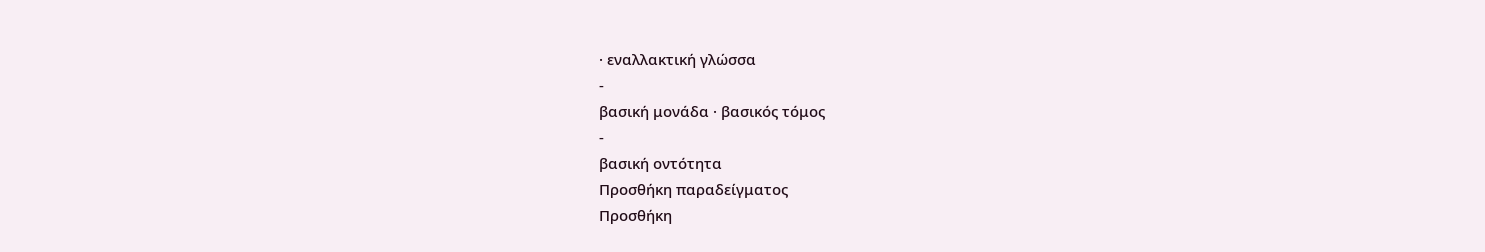· εναλλακτική γλώσσα
-
βασική μονάδα · βασικός τόμος
-
βασική οντότητα
Προσθήκη παραδείγματος
Προσθήκη